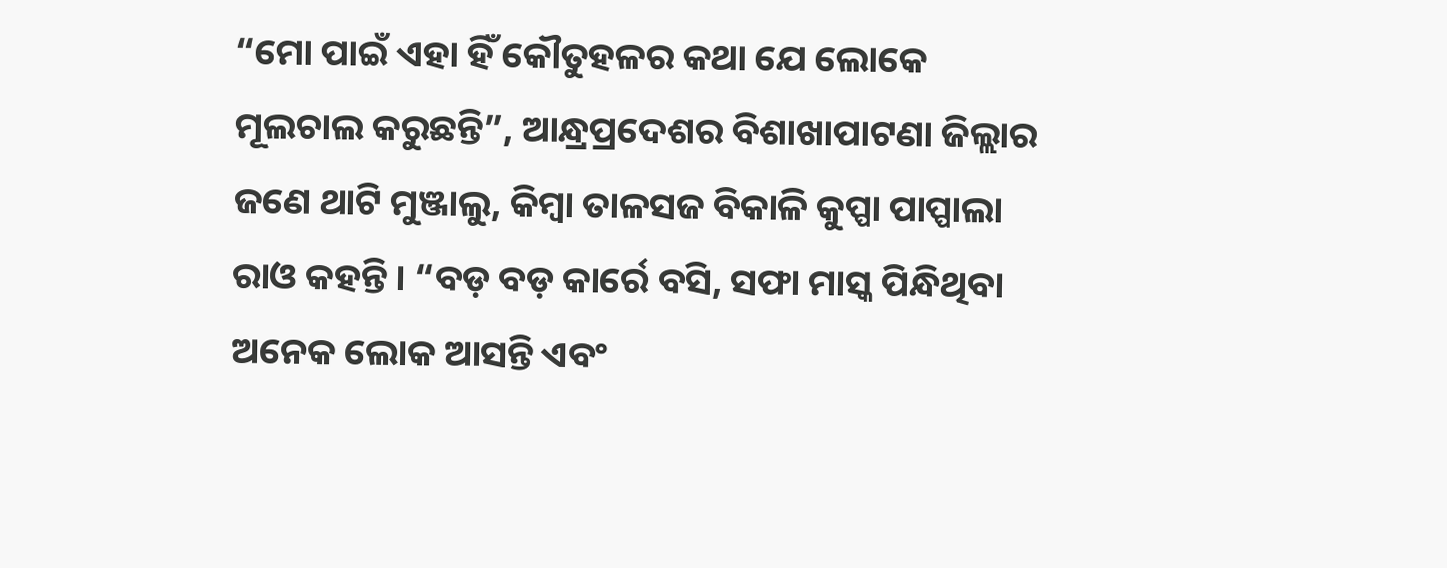“ମୋ ପାଇଁ ଏହା ହିଁ କୌତୁହଳର କଥା ଯେ ଲୋକେ ମୂଲଚାଲ କରୁଛନ୍ତି”, ଆନ୍ଧ୍ରପ୍ରଦେଶର ବିଶାଖାପାଟଣା ଜିଲ୍ଲାର ଜଣେ ଥାଟି ମୁଞ୍ଜାଲୁ, କିମ୍ବା ତାଳସଜ ବିକାଳି କୁପ୍ପା ପାପ୍ପାଲା ରାଓ କହନ୍ତି । “ବଡ଼ ବଡ଼ କାର୍ରେ ବସି, ସଫା ମାସ୍କ ପିନ୍ଧିଥିବା ଅନେକ ଲୋକ ଆସନ୍ତି ଏବଂ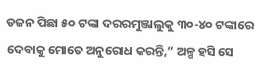ଡଜନ ପିଛା ୫୦ ଟଙ୍କା ଦରରମୁଞ୍ଜାଲୁକୁ ୩୦-୪୦ ଟଙ୍କାରେ ଦେବାକୁ ମୋତେ ଅନୁରୋଧ କରନ୍ତି,” ଅଳ୍ପ ହସି ସେ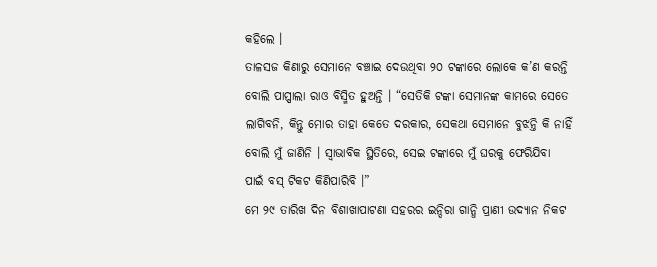କହିଲେ ।
ତାଳସଜ କିଣାରୁ ସେମାନେ ବଞ୍ଚାଇ ଦେଉଥିବା ୨୦ ଟଙ୍କାରେ ଲୋକେ କ’ଣ କରନ୍ତି ବୋଲି ପାପ୍ପାଲା ରାଓ ବିସ୍ମିତ ହୁଅନ୍ତି । “ସେତିକି ଟଙ୍କା ସେମାନଙ୍କ କାମରେ ସେତେ ଲାଗିବନି, କିନ୍ତୁ ମୋର ତାହା କେତେ ଦରକାର, ସେକଥା ସେମାନେ ବୁଝନ୍ତି କି ନାହିଁ ବୋଲି ମୁଁ ଜାଣିନି । ସ୍ଵାଭାବିକ ସ୍ଥିତିରେ, ସେଇ ଟଙ୍କାରେ ମୁଁ ଘରକୁ ଫେରିଯିବା ପାଇଁ ବସ୍ ଟିକଟ କିଣିପାରିବି ।”
ମେ ୨୯ ତାରିଖ ଦିନ ବିଶାଖାପାଟଣା ସହରର ଇନ୍ଦିରା ଗାନ୍ଧି ପ୍ରାଣୀ ଉଦ୍ୟାନ ନିକଟ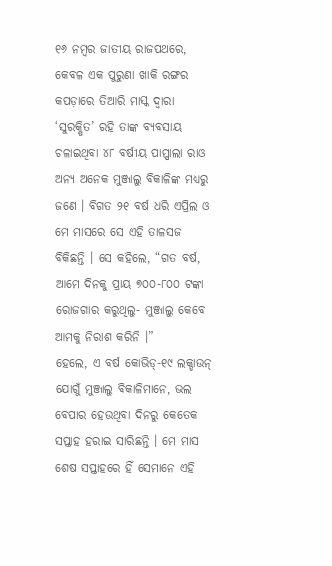୧୬ ନମ୍ବର ଜାତୀୟ ରାଜପଥରେ, କେବଳ ଏକ ପୁରୁଣା ଖାକି ରଙ୍ଗର କପଡ଼ାରେ ତିଆରି ମାସ୍କ ଦ୍ଵାରା ‘ସୁରକ୍ଷିତ’ ରହି ତାଙ୍କ ବ୍ୟବସାୟ ଚଳାଇଥିବା ୪୮ ବର୍ଷୀୟ ପାପ୍ପାଲା ରାଓ ଅନ୍ୟ ଅନେକ ମୁଞ୍ଜାଲୁ ବିକାଳିଙ୍କ ମଧ୍ୟରୁ ଜଣେ । ବିଗତ ୨୧ ବର୍ଷ ଧରି ଏପ୍ରିଲ ଓ ମେ ମାସରେ ସେ ଏହି ତାଳସଜ ବିକିଛନ୍ତି । ସେ କହିଲେ, “ଗତ ବର୍ଷ, ଆମେ ଦିନକୁ ପ୍ରାୟ ୭୦୦-୮୦୦ ଟଙ୍କା ରୋଜଗାର କରୁଥିଲୁ- ମୁଞ୍ଜାଲୁ କେବେ ଆମକୁ ନିରାଶ କରିନି ।”
ହେଲେ, ଏ ବର୍ଷ କୋଭିଡ୍-୧୯ ଲକ୍ଡାଉନ୍ ଯୋଗୁଁ ମୁଞ୍ଜାଲୁ ବିକାଳିମାନେ, ଭଲ ବେପାର ହେଉଥିବା ଦିନରୁ କେତେକ ସପ୍ତାହ ହରାଇ ସାରିଛନ୍ତି । ମେ ମାସ ଶେଷ ସପ୍ତାହରେ ହିଁ ସେମାନେ ଏହି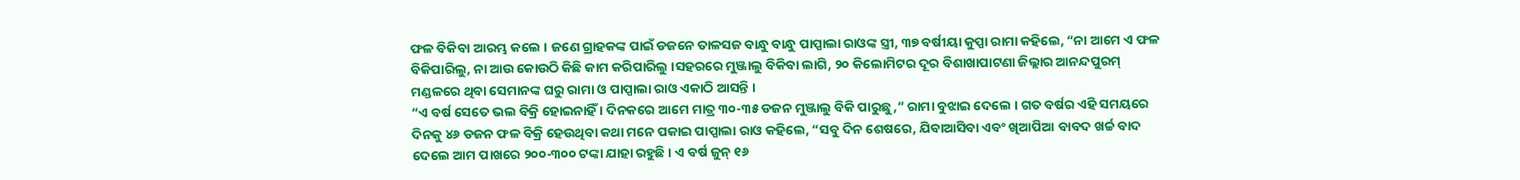ଫଳ ବିକିବା ଆରମ୍ଭ କଲେ । ଜଣେ ଗ୍ରାହକଙ୍କ ପାଇଁ ଡଜନେ ତାଳସଜ ବାନ୍ଧୁ ବାନ୍ଧୁ ପାପ୍ପାଲା ରାଓଙ୍କ ସ୍ତ୍ରୀ, ୩୭ ବର୍ଷୀୟା କୁପ୍ପା ରାମା କହିଲେ, “ନା ଆମେ ଏ ଫଳ ବିକିପାରିଲୁ, ନା ଆଉ କୋଉଠି କିଛି କାମ କରିପାରିଲୁ ।ସହରରେ ମୁଞ୍ଜାଲୁ ବିକିବା ଲାଗି, ୨୦ କିଲୋମିଟର ଦୂର ବିଶାଖାପାଟଣା ଜିଲ୍ଲାର ଆନନ୍ଦପୁରମ୍ ମଣ୍ଡଳରେ ଥିବା ସେମାନଙ୍କ ଘରୁ ରାମା ଓ ପାପ୍ପାଲା ରାଓ ଏକାଠି ଆସନ୍ତି ।
“ଏ ବର୍ଷ ସେତେ ଭଲ ବିକ୍ରି ହୋଇନାହିଁ । ଦିନକରେ ଆମେ ମାତ୍ର ୩୦-୩୫ ଡଜନ ମୁଞ୍ଜାଲୁ ବିକି ପାରୁଛୁ,” ରାମା ବୁଝାଇ ଦେଲେ । ଗତ ବର୍ଷର ଏହି ସମୟରେ ଦିନକୁ ୪୬ ଡଜନ ଫଳ ବିକ୍ରି ହେଉଥିବା କଥା ମନେ ପକାଇ ପାପ୍ପାଲା ରାଓ କହିଲେ, “ସବୁ ଦିନ ଶେଷରେ, ଯିବାଆସିବା ଏବଂ ଖିଆପିଆ ବାବଦ ଖର୍ଚ୍ଚ ବାଦ ଦେଲେ ଆମ ପାଖରେ ୨୦୦-୩୦୦ ଟଙ୍କା ଯାହା ରହୁଛି । ଏ ବର୍ଷ ଜୁନ୍ ୧୬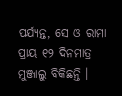ପର୍ଯ୍ୟନ୍ତ, ସେ ଓ ରାମା ପ୍ରାୟ ୧୨ ଦିନମାତ୍ର ମୁଞ୍ଜାଲୁ ବିକିଛନ୍ତି ।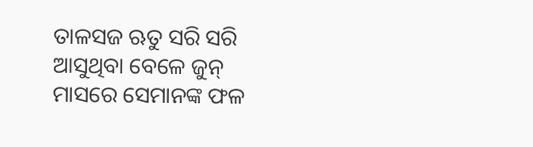ତାଳସଜ ଋତୁ ସରି ସରି ଆସୁଥିବା ବେଳେ ଜୁନ୍ ମାସରେ ସେମାନଙ୍କ ଫଳ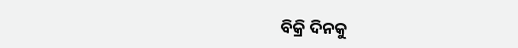ବିକ୍ରି ଦିନକୁ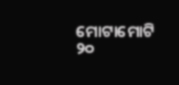ମୋଟାମୋଟି ୨୦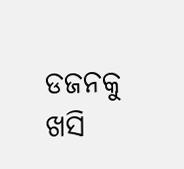ଡଜନକୁ ଖସି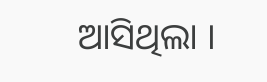ଆସିଥିଲା ।